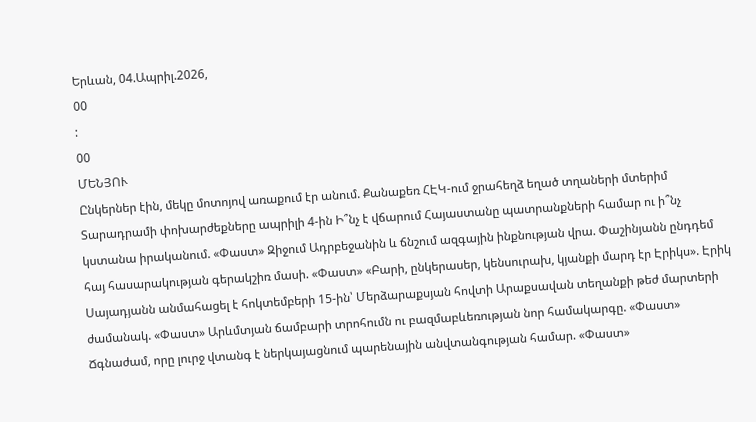Երևան, 04.Ապրիլ.2026,
00
:
00
ՄԵՆՅՈՒ
Ընկերներ էին, մեկը մոտոյով առաքում էր անում. Քանաքեռ ՀԷԿ-ում ջրահեղձ եղած տղաների մտերիմ Տարադրամի փոխարժեքները ապրիլի 4-ին Ի՞նչ է վճարում Հայաստանը պատրանքների համար ու ի՞նչ կստանա իրականում. «Փաստ» Զիջում Ադրբեջանին և ճնշում ազգային ինքնության վրա. Փաշինյանն ընդդեմ հայ հասարակության գերակշիռ մասի. «Փաստ» «Բարի, ընկերասեր, կենսուրախ, կյանքի մարդ էր Էրիկս». Էրիկ Սայադյանն անմահացել է հոկտեմբերի 15-ին՝ Մերձարաքսյան հովտի Արաքսավան տեղանքի թեժ մարտերի ժամանակ. «Փաստ» Արևմտյան ճամբարի տրոհումն ու բազմաբևեռության նոր համակարգը. «Փաստ» Ճգնաժամ, որը լուրջ վտանգ է ներկայացնում պարենային անվտանգության համար. «Փաստ»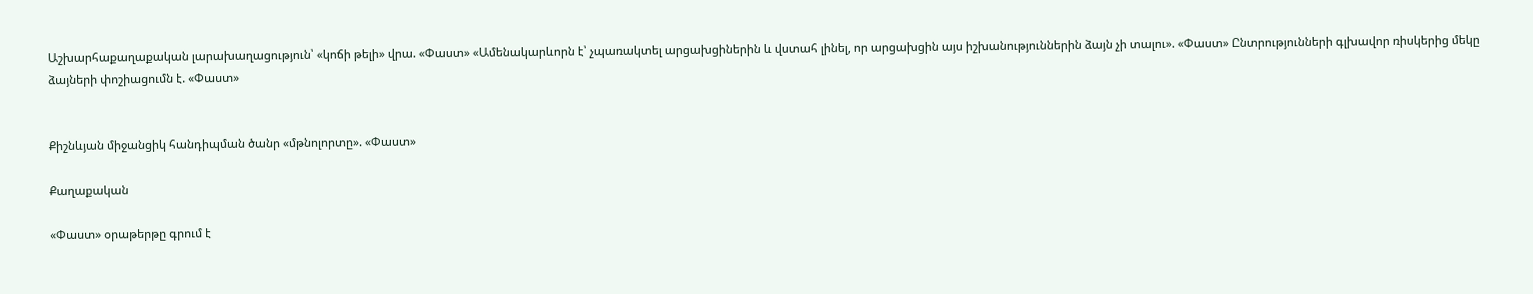Աշխարհաքաղաքական լարախաղացություն՝ «կոճի թելի» վրա. «Փաստ» «Ամենակարևորն է՝ չպառակտել արցախցիներին և վստահ լինել, որ արցախցին այս իշխանություններին ձայն չի տալու». «Փաստ» Ընտրությունների գլխավոր ռիսկերից մեկը ձայների փոշիացումն է. «Փաստ»


Քիշնևյան միջանցիկ հանդիպման ծանր «մթնոլորտը». «Փաստ»

Քաղաքական

«Փաստ» օրաթերթը գրում է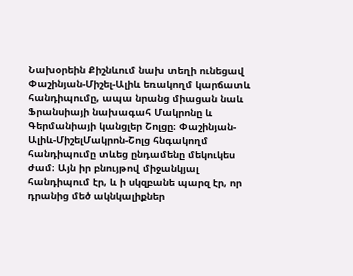Նախօրեին Քիշնևում նախ տեղի ունեցավ Փաշինյան-Միշել-Ալիև եռակողմ կարճատև հանդիպումը, ապա նրանց միացան նաև Ֆրանսիայի նախագահ Մակրոնը և Գերմանիայի կանցլեր Շոլցը։ Փաշինյան-Ալիև-ՄիշելՄակրոն-Շոլց հնգակողմ հանդիպումը տևեց ընդամենը մեկուկես ժամ։ Այն իր բնույթով միջանկյալ հանդիպում էր, և ի սկզբանե պարզ էր, որ դրանից մեծ ակնկալիքներ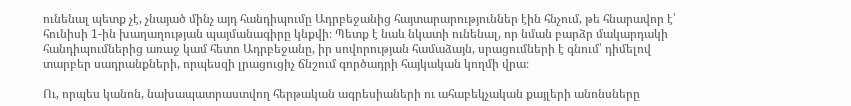ունենալ պետք չէ, չնայած մինչ այդ հանդիպումը Ադրբեջանից հայտարարություններ էին հնչում, թե հնարավոր է՝ հունիսի 1-ին խաղաղության պայմանագիրը կնքվի։ Պետք է նաև նկատի ունենալ, որ նման բարձր մակարդակի հանդիպումներից առաջ կամ հետո Ադրբեջանը, իր սովորության համաձայն, սրացումների է գնում՝ դիմելով տարբեր սադրանքների, որպեսզի լրացուցիչ ճնշում գործադրի հայկական կողմի վրա։

Ու, որպես կանոն, նախապատրաստվող հերթական ագրեսիաների ու ահաբեկչական քայլերի անոնսները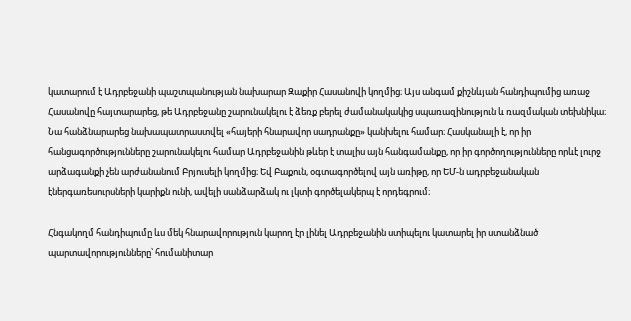կատարում է Ադրբեջանի պաշտպանության նախարար Զաքիր Հասանովի կողմից։ Այս անգամ քիշնևյան հանդիպումից առաջ Հասանովը հայտարարեց, թե Ադրբեջանը շարունակելու է ձեռք բերել ժամանակակից սպառազինություն և ռազմական տեխնիկա։ Նա հանձնարարեց նախապատրաստվել «հայերի հնարավոր սադրանքը» կանխելու համար։ Հասկանալի է, որ իր հանցագործությունները շարունակելու համար Ադրբեջանին թևեր է տալիս այն հանգամանքը, որ իր գործողությունները որևէ լուրջ արձագանքի չեն արժանանում Բրյուսելի կողմից։ Եվ Բաքուն, օգտագործելով այն առիթը, որ ԵՄ-ն ադրբեջանական էներգառեսուրսների կարիքն ունի, ավելի սանձարձակ ու լկտի գործելակերպ է որդեգրում։

Հնգակողմ հանդիպումը ևս մեկ հնարավորություն կարող էր լինել Ադրբեջանին ստիպելու կատարել իր ստանձնած պարտավորությունները՝ հումանիտար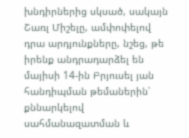խնդիրներից սկսած, սակայն Շառլ Միշելը, ամփոփելով դրա արդյունքները, նշեց, թե իրենք անդրադարձել են մայիսի 14-ին Բրյուսել յան հանդիպման թեմաներին՝ քննարկելով սահմանազատման և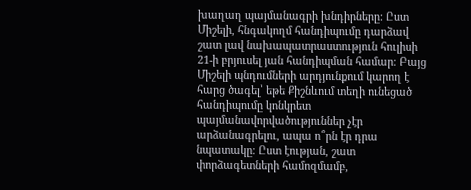խաղաղ պայմանագրի խնդիրները: Ըստ Միշելի, հնգակողմ հանդիպումը դարձավ շատ լավ նախապատրաստություն հուլիսի 21-ի բրյուսել յան հանդիպման համար։ Բայց Միշելի պնդումների արդյունքում կարող է հարց ծագել՝ եթե Քիշնևում տեղի ունեցած հանդիպումը կոնկրետ պայմանավորվածություններ չէր արձանագրելու, ապա ո՞րն էր դրա նպատակը։ Ըստ էության, շատ փորձագետների համոզմամբ,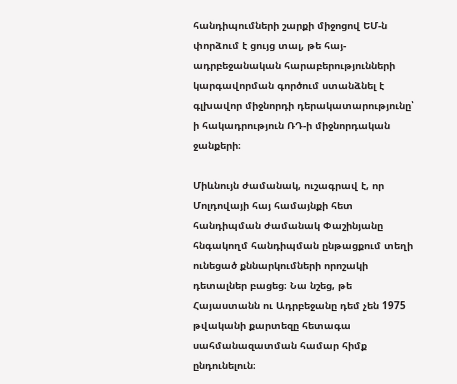հանդիպումների շարքի միջոցով ԵՄ-ն փորձում է ցույց տալ, թե հայ-ադրբեջանական հարաբերությունների կարգավորման գործում ստանձնել է գլխավոր միջնորդի դերակատարությունը՝ ի հակադրություն ՌԴ-ի միջնորդական ջանքերի։

Միևնույն ժամանակ, ուշագրավ է, որ Մոլդովայի հայ համայնքի հետ հանդիպման ժամանակ Փաշինյանը հնգակողմ հանդիպման ընթացքում տեղի ունեցած քննարկումների որոշակի դետալներ բացեց։ Նա նշեց, թե Հայաստանն ու Ադրբեջանը դեմ չեն 1975 թվականի քարտեզը հետագա սահմանազատման համար հիմք ընդունելուն։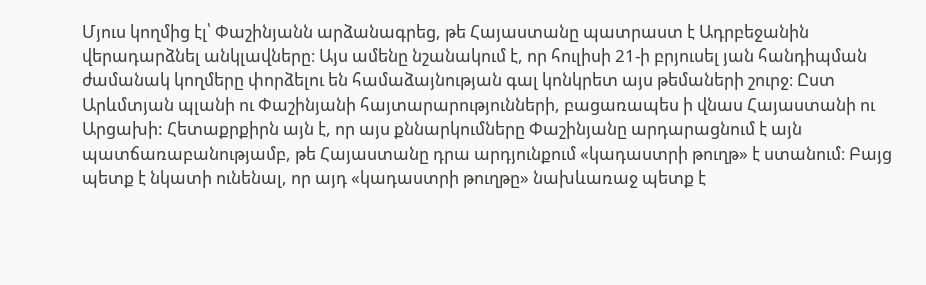Մյուս կողմից էլ՝ Փաշինյանն արձանագրեց, թե Հայաստանը պատրաստ է Ադրբեջանին վերադարձնել անկլավները։ Այս ամենը նշանակում է, որ հուլիսի 21-ի բրյուսել յան հանդիպման ժամանակ կողմերը փորձելու են համաձայնության գալ կոնկրետ այս թեմաների շուրջ։ Ըստ Արևմտյան պլանի ու Փաշինյանի հայտարարությունների, բացառապես ի վնաս Հայաստանի ու Արցախի: Հետաքրքիրն այն է, որ այս քննարկումները Փաշինյանը արդարացնում է այն պատճառաբանությամբ, թե Հայաստանը դրա արդյունքում «կադաստրի թուղթ» է ստանում։ Բայց պետք է նկատի ունենալ, որ այդ «կադաստրի թուղթը» նախևառաջ պետք է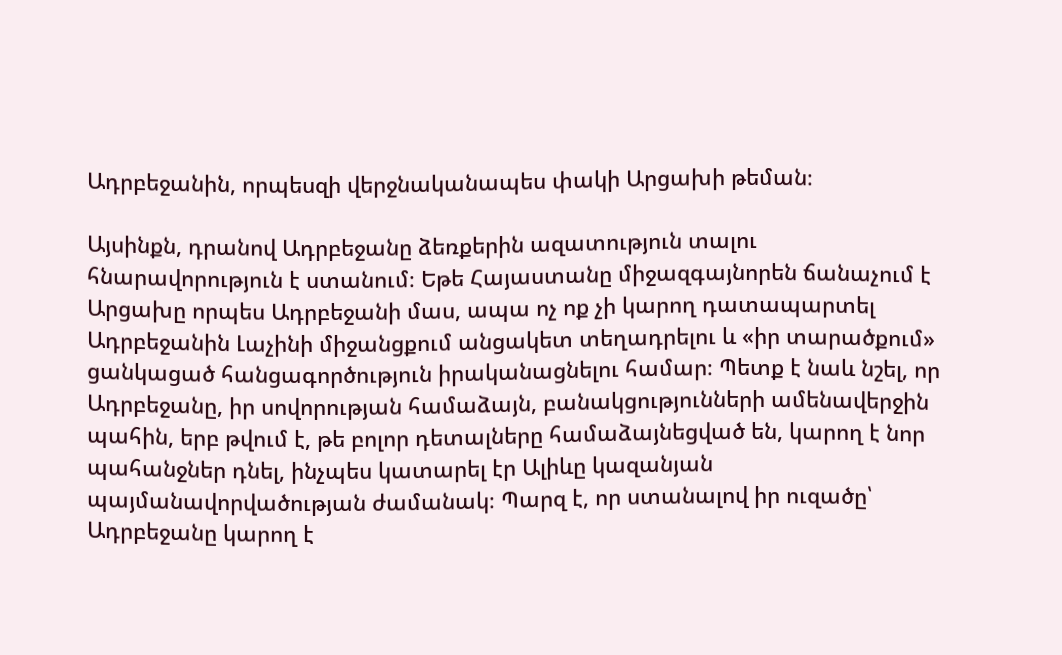Ադրբեջանին, որպեսզի վերջնականապես փակի Արցախի թեման։

Այսինքն, դրանով Ադրբեջանը ձեռքերին ազատություն տալու հնարավորություն է ստանում։ Եթե Հայաստանը միջազգայնորեն ճանաչում է Արցախը որպես Ադրբեջանի մաս, ապա ոչ ոք չի կարող դատապարտել Ադրբեջանին Լաչինի միջանցքում անցակետ տեղադրելու և «իր տարածքում» ցանկացած հանցագործություն իրականացնելու համար։ Պետք է նաև նշել, որ Ադրբեջանը, իր սովորության համաձայն, բանակցությունների ամենավերջին պահին, երբ թվում է, թե բոլոր դետալները համաձայնեցված են, կարող է նոր պահանջներ դնել, ինչպես կատարել էր Ալիևը կազանյան պայմանավորվածության ժամանակ։ Պարզ է, որ ստանալով իր ուզածը՝ Ադրբեջանը կարող է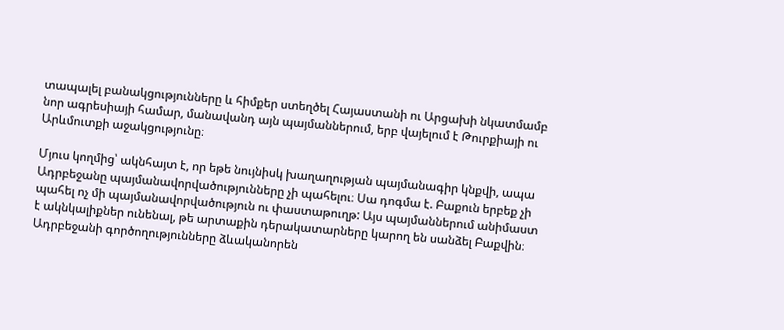տապալել բանակցությունները և հիմքեր ստեղծել Հայաստանի ու Արցախի նկատմամբ նոր ագրեսիայի համար, մանավանդ այն պայմաններում, երբ վայելում է Թուրքիայի ու Արևմուտքի աջակցությունը։

Մյուս կողմից՝ ակնհայտ է, որ եթե նույնիսկ խաղաղության պայմանագիր կնքվի, ապա Ադրբեջանը պայմանավորվածությունները չի պահելու։ Սա դոգմա է. Բաքուն երբեք չի պահել ոչ մի պայմանավորվածություն ու փաստաթուղթ: Այս պայմաններում անիմաստ է ակնկալիքներ ունենալ, թե արտաքին դերակատարները կարող են սանձել Բաքվին։ Ադրբեջանի գործողությունները ձևականորեն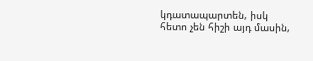կդատապարտեն, իսկ հետո չեն հիշի այդ մասին,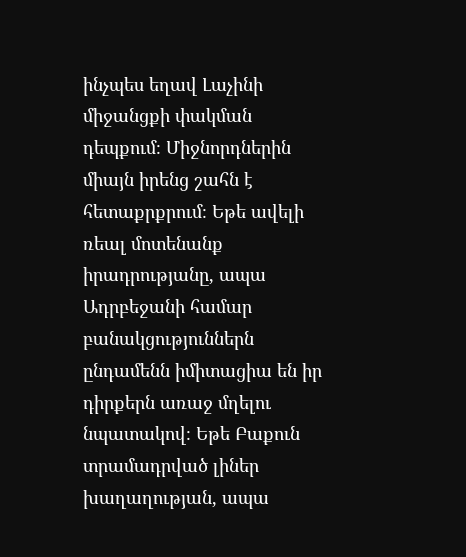ինչպես եղավ Լաչինի միջանցքի փակման դեպքում։ Միջնորդներին միայն իրենց շահն է հետաքրքրում։ Եթե ավելի ռեալ մոտենանք իրադրությանը, ապա Ադրբեջանի համար բանակցություններն ընդամենն իմիտացիա են իր դիրքերն առաջ մղելու նպատակով։ Եթե Բաքուն տրամադրված լիներ խաղաղության, ապա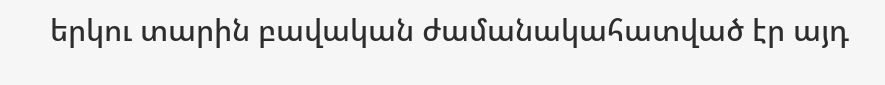երկու տարին բավական ժամանակահատված էր այդ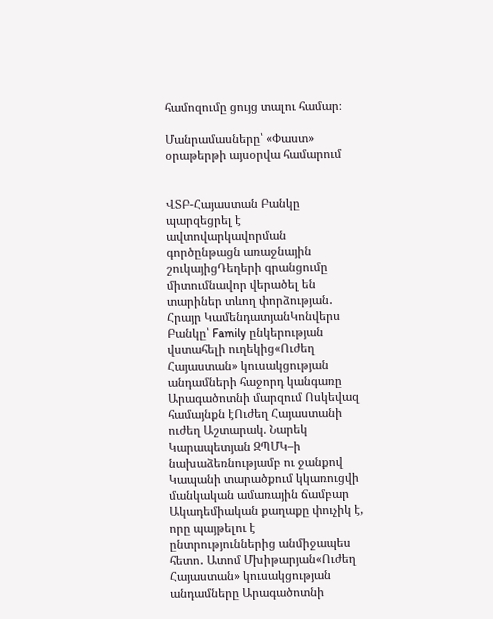համոզումը ցույց տալու համար։

Մանրամասները՝ «Փաստ» օրաթերթի այսօրվա համարում


ՎՏԲ-Հայաստան Բանկը պարզեցրել է ավտովարկավորման գործընթացն առաջնային շուկայիցԴեղերի գրանցումը միտումնավոր վերածել են տարիներ տևող փորձության․ Հրայր ԿամենդատյանԿոնվերս Բանկը՝ Family ընկերության վստահելի ուղեկից«Ուժեղ Հայաստան» կուսակցության անդամների հաջորդ կանգառը Արագածոտնի մարզում Ոսկեվազ համայնքն էՈւժեղ Հայաստանի ուժեղ Աշտարակ. Նարեկ Կարապետյան ԶՊՄԿ–ի նախաձեռնությամբ ու ջանքով Կապանի տարածքում կկառուցվի մանկական ամառային ճամբար Ակադեմիական քաղաքը փուչիկ է, որը պայթելու է ընտրություններից անմիջապես հետո․ Ատոմ Մխիթարյան«Ուժեղ Հայաստան» կուսակցության անդամները Արագածոտնի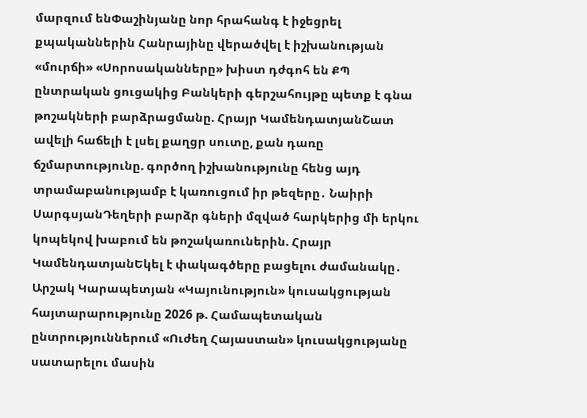մարզում ենՓաշինյանը նոր հրահանգ է իջեցրել քպականներին Հանրայինը վերածվել է իշխանության «մուրճի» «Սորոսականները» խիստ դժգոհ են ՔՊ ընտրական ցուցակից Բանկերի գերշահույթը պետք է գնա թոշակների բարձրացմանը. Հրայր ԿամենդատյանՇատ ավելի հաճելի է լսել քաղցր սուտը, քան դառը ճշմարտությունը. գործող իշխանությունը հենց այդ տրամաբանությամբ է կառուցում իր թեզերը․ Նաիրի ՍարգսյանԴեղերի բարձր գների մզված հարկերից մի երկու կոպեկով խաբում են թոշակառուներին. Հրայր ԿամենդատյանԵկել է փակագծերը բացելու ժամանակը․ Արշակ Կարապետյան «Կայունություն» կուսակցության հայտարարությունը 2026 թ. Համապետական ընտրություններում «Ուժեղ Հայաստան» կուսակցությանը սատարելու մասին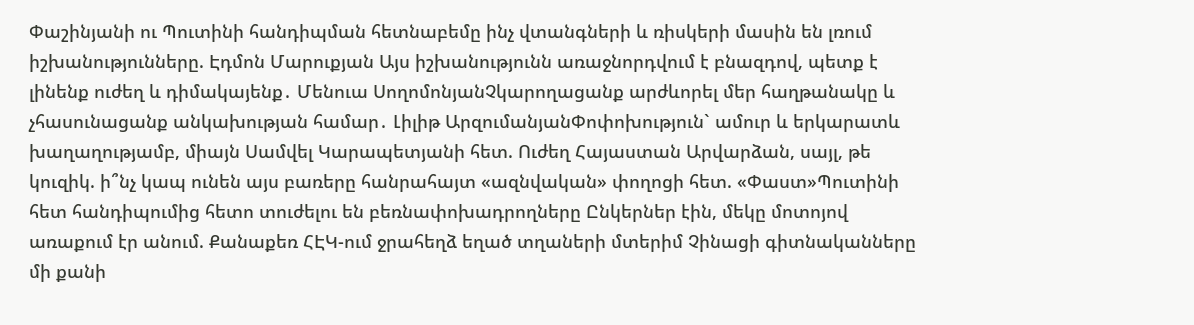Փաշինյանի ու Պուտինի հանդիպման հետնաբեմը ինչ վտանգների և ռիսկերի մասին են լռում իշխանությունները. Էդմոն Մարուքյան Այս իշխանությունն առաջնորդվում է բնազդով, պետք է լինենք ուժեղ և դիմակայենք․ Մենուա ՍողոմոնյանՉկարողացանք արժևորել մեր հաղթանակը և չհասունացանք անկախության համար․ Լիլիթ ԱրզումանյանՓոփոխություն` ամուր և երկարատև խաղաղությամբ, միայն Սամվել Կարապետյանի հետ. Ուժեղ Հայաստան Արվարձան, սայլ, թե կուզիկ. ի՞նչ կապ ունեն այս բառերը հանրահայտ «ազնվական» փողոցի հետ. «Փաստ»Պուտինի հետ հանդիպումից հետո տուժելու են բեռնափոխադրողները Ընկերներ էին, մեկը մոտոյով առաքում էր անում. Քանաքեռ ՀԷԿ-ում ջրահեղձ եղած տղաների մտերիմ Չինացի գիտնականները մի քանի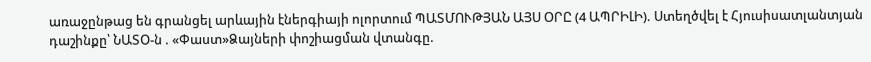առաջընթաց են գրանցել արևային էներգիայի ոլորտում ՊԱՏՄՈՒԹՅԱՆ ԱՅՍ ՕՐԸ (4 ԱՊՐԻԼԻ). Ստեղծվել է Հյուսիսատլանտյան դաշինքը՝ ՆԱՏՕ-ն . «Փաստ»Ձայների փոշիացման վտանգը.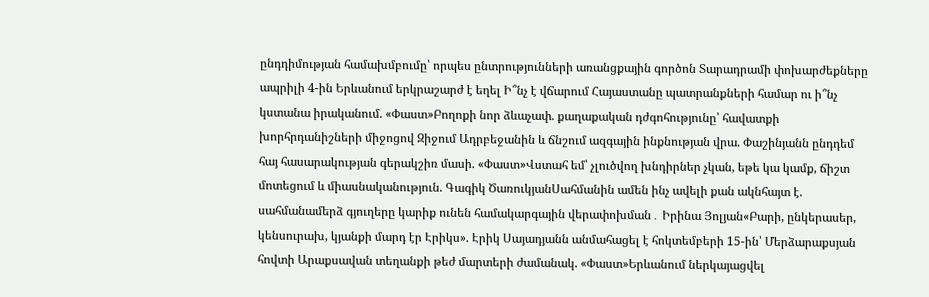ընդդիմության համախմբումը՝ որպես ընտրությունների առանցքային գործոն Տարադրամի փոխարժեքները ապրիլի 4-ին Երևանում երկրաշարժ է եղել Ի՞նչ է վճարում Հայաստանը պատրանքների համար ու ի՞նչ կստանա իրականում. «Փաստ»Բողոքի նոր ձևաչափ. քաղաքական դժգոհությունը՝ հավատքի խորհրդանիշների միջոցով Զիջում Ադրբեջանին և ճնշում ազգային ինքնության վրա. Փաշինյանն ընդդեմ հայ հասարակության գերակշիռ մասի. «Փաստ»Վստահ եմ՝ չլուծվող խնդիրներ չկան, եթե կա կամք, ճիշտ մոտեցում և միասնականություն. Գագիկ ԾառուկյանՍահմանին ամեն ինչ ավելի քան ակնհայտ է. սահմանամերձ գյուղերը կարիք ունեն համակարգային վերափոխման․ Իրինա Յոլյան«Բարի, ընկերասեր, կենսուրախ, կյանքի մարդ էր Էրիկս». Էրիկ Սայադյանն անմահացել է հոկտեմբերի 15-ին՝ Մերձարաքսյան հովտի Արաքսավան տեղանքի թեժ մարտերի ժամանակ. «Փաստ»Երևանում ներկայացվել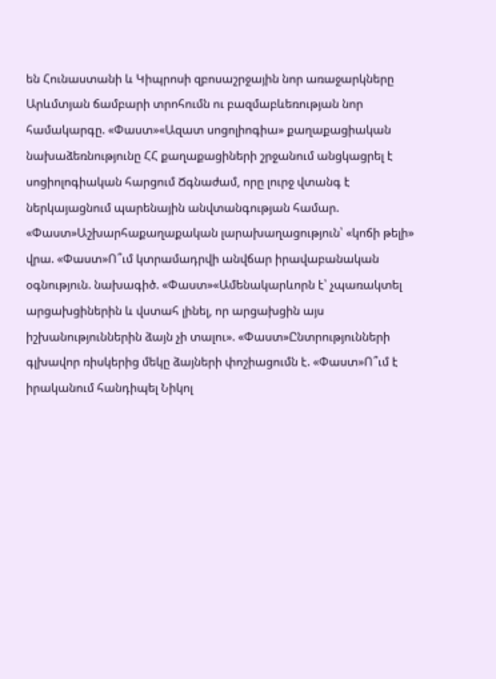են Հունաստանի և Կիպրոսի զբոսաշրջային նոր առաջարկները Արևմտյան ճամբարի տրոհումն ու բազմաբևեռության նոր համակարգը. «Փաստ»«Ազատ սոցոլիոգիա» քաղաքացիական նախաձեռնությունը ՀՀ քաղաքացիների շրջանում անցկացրել է սոցիոլոգիական հարցում Ճգնաժամ, որը լուրջ վտանգ է ներկայացնում պարենային անվտանգության համար. «Փաստ»Աշխարհաքաղաքական լարախաղացություն՝ «կոճի թելի» վրա. «Փաստ»Ո՞ւմ կտրամադրվի անվճար իրավաբանական օգնություն. նախագիծ. «Փաստ»«Ամենակարևորն է՝ չպառակտել արցախցիներին և վստահ լինել, որ արցախցին այս իշխանություններին ձայն չի տալու». «Փաստ»Ընտրությունների գլխավոր ռիսկերից մեկը ձայների փոշիացումն է. «Փաստ»Ո՞ւմ է իրականում հանդիպել Նիկոլ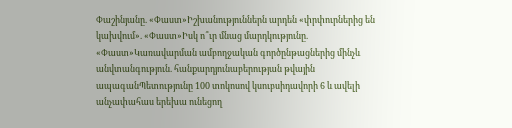Փաշինյանը. «Փաստ»Իշխանություններն արդեն «փրփուրներից են կախվում». «Փաստ»Իսկ ո՞ւր մնաց մարդկությունը. «Փաստ»Կառավարման ամբողջական գործընթացներից մինչև անվտանգություն. հանքարդյունաբերության թվային ապագանՊետությունը 100 տոկոսով կսուբսիդավորի 6 և ավելի անչափահաս երեխա ունեցող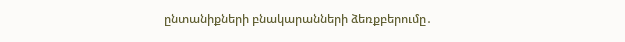ընտանիքների բնակարանների ձեռքբերումը․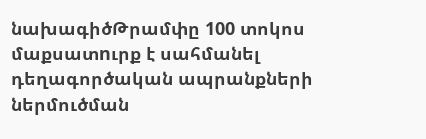նախագիծԹրամփը 100 տոկոս մաքսատnւրք է սահմանել դեղագործական ապրանքների ներմուծման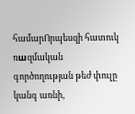համարՈրպեսզի հատուկ ռшզմական գործողության թեժ փուլը կանգ առնի,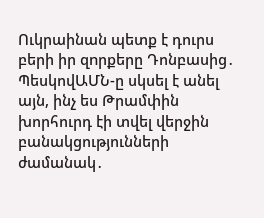Ուկրաինան պետք է դուրս բերի իր զnրքերը Դոնբասից․ ՊեսկովԱՄՆ-ը սկսել է անել այն, ինչ ես Թրամփին խորհուրդ էի տվել վերջին բանակցությունների ժամանակ․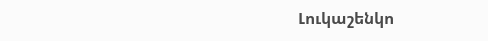Լուկաշենկո